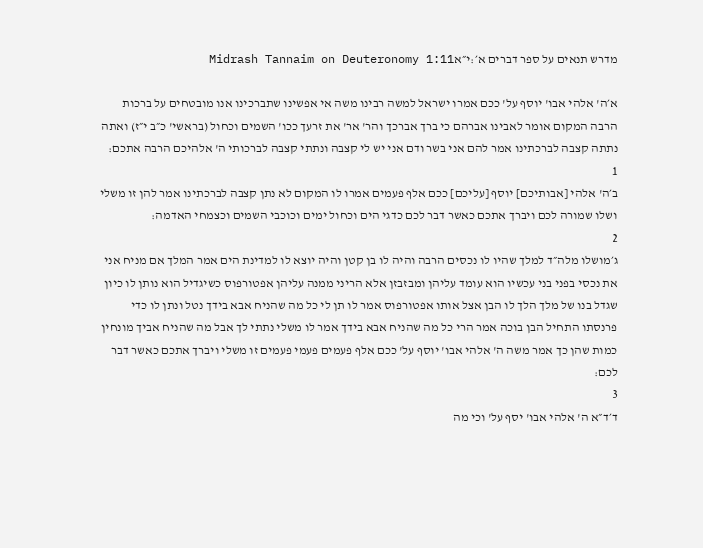מדרש תנאים על ספר דברים א׳:י״אMidrash Tannaim on Deuteronomy 1:11

א׳ה' אלהי אבו' יוסף על' ככם אמרו ישראל למשה רבינו משה אי אפשינו שתברכינו אנו מובטחים על ברכות הרבה המקום אומר לאבינו אברהם כי ברך אברכך והר' אר' את זרעך ככו' השמים וכחול (בראשי' כ״ב י״ז) ואתה נתתה קצבה לברכתינו אמר להם אני בשר ודם אני יש לי קצבה ונתתי קצבה לברכותי ה' אלהיכם הרבה אתכם:
1
ב׳ה' אלהי [אבותיכם] יוסף [עליכם] ככם אלף פעמים אמרו לו המקום לא נתן קצבה לברכתינו אמר להן זו משלי ושלו שמורה לכם ויברך אתכם כאשר דבר לכם כדגי הים וכחול ימים וכוכבי השמים וכצמחי האדמה:
2
ג׳מושלו מלה״ד למלך שהיו לו נכסים הרבה והיה לו בן קטן והיה יוצא לו למדינת הים אמר המלך אם מניח אני את נכסי בפני בני עכשיו הוא עומד עליהן ומבזבזן אלא הריני ממנה עליהן אפטורפוס כשיגדיל הוא נותן לו כיון שגדל בנו של מלך הלך לו הבן אצל אותו אפטורפוס אמר לו תן לי כל מה שהניח אבא בידך נטל ונתן לו כדי פרנסתו התחיל הבן בוכה אמר הרי כל מה שהניח אבא בידך אמר לו משלי נתתי לך אבל מה שהניח אביך מונחין כמות שהן כך אמר משה ה' אלהי אבו' יוסף על' ככם אלף פעמים פעמי פעמים זו משלי ויברך אתכם כאשר דבר לכם:
3
ד׳ד״א ה' אלהי אבו' יסף על' וכי מה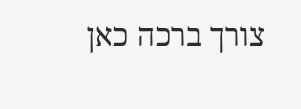צורך ברכה כאן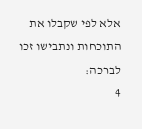אלא לפי שקבלו את התוכחות ונתבישו זכו לברכה:
4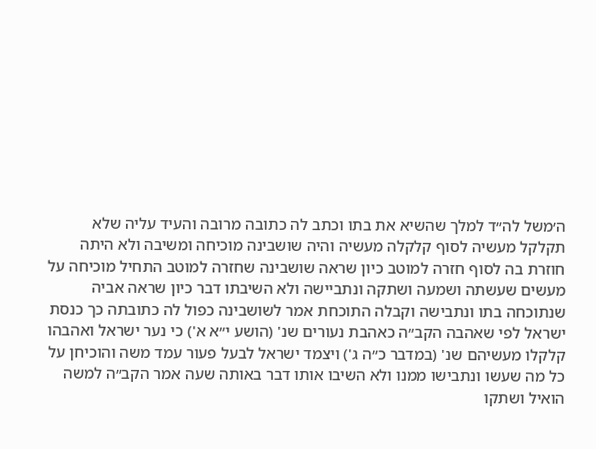ה׳משל לה״ד למלך שהשיא את בתו וכתב לה כתובה מרובה והעיד עליה שלא תקלקל מעשיה לסוף קלקלה מעשיה והיה שושבינה מוכיחה ומשיבה ולא היתה חוזרת בה לסוף חזרה למוטב כיון שראה שושבינה שחזרה למוטב התחיל מוכיחה על מעשים שעשתה ושמעה ושתקה ונתביישה ולא השיבתו דבר כיון שראה אביה שנתוכחה בתו ונתבישה וקבלה התוכחת אמר לשושבינה כפול לה כתובתה כך כנסת ישראל לפי שאהבה הקב״ה כאהבת נעורים שנ' (הושע י״א א') כי נער ישראל ואהבהו קלקלו מעשיהם שנ' (במדבר כ״ה ג') ויצמד ישראל לבעל פעור עמד משה והוכיחן על כל מה שעשו ונתבישו ממנו ולא השיבו אותו דבר באותה שעה אמר הקב״ה למשה הואיל ושתקו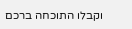וקבלו התוכחה ברכם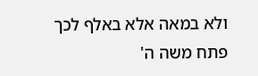ולא במאה אלא באלף לכך פתח משה ה'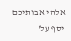אלהי אבותיכם יסף על'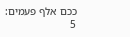ככם אלף פעמים:
5